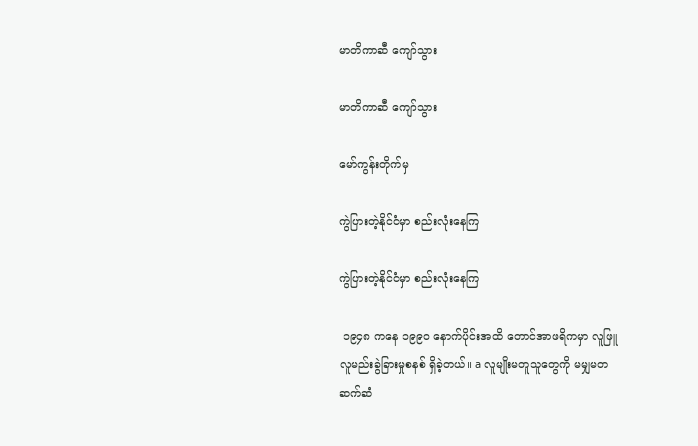မာတိကာဆီ ကျော်သွား

မာတိကာဆီ ကျော်သွား

မော်ကွန်းတိုက်မှ

ကွဲပြားတဲ့နိုင်ငံမှာ စည်းလုံးနေကြ

ကွဲပြားတဲ့နိုင်ငံမှာ စည်းလုံးနေကြ

 ၁၉၄၈ ကနေ ၁၉၉၀ နောက်ပိုင်းအထိ တောင်အာဖရိကမှာ လူဖြူလူမည်းခွဲခြားမှုစနစ် ရှိခဲ့တယ်။ a လူမျိုးမတူသူတွေကို မမျှမတ ဆက်ဆံ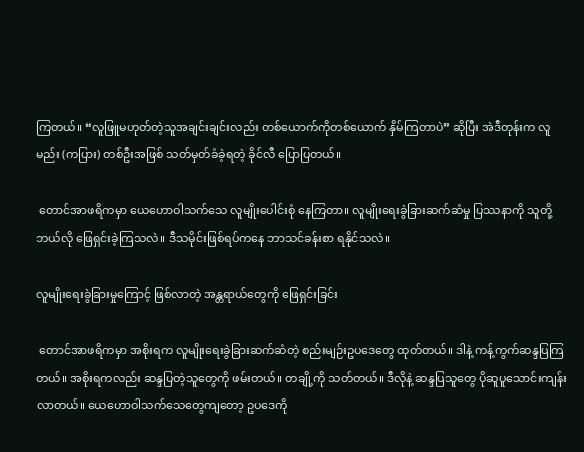ကြတယ်။ “လူဖြူမဟုတ်တဲ့သူအချင်းချင်းလည်း တစ်ယောက်ကိုတစ်ယောက် နှိမ်ကြတာပဲ” ဆိုပြီး အဲဒီတုန်းက လူမည်း (ကပြား) တစ်ဦးအဖြစ် သတ်မှတ်ခံခဲ့ရတဲ့ ခိုင်လီ ပြောပြတယ်။

 တောင်အာဖရိကမှာ ယေဟောဝါသက်သေ လူမျိုးပေါင်းစုံ နေကြတာ။ လူမျိုးရေးခွဲခြားဆက်ဆံမှု ပြဿနာကို သူတို့ ဘယ်လို ဖြေရှင်းခဲ့ကြသလဲ။ ဒီသမိုင်းဖြစ်ရပ်ကနေ ဘာသင်ခန်းစာ ရနိုင်သလဲ။

လူမျိုးရေးခွဲခြားမှုကြောင့် ဖြစ်လာတဲ့ အန္တရာယ်တွေကို ဖြေရှင်းခြင်း

 တောင်အာဖရိကမှာ အစိုးရက လူမျိုးရေးခွဲခြားဆက်ဆံတဲ့ စည်းမျဉ်းဥပဒေတွေ ထုတ်တယ်။ ဒါနဲ့ ကန့်ကွက်ဆန္ဒပြကြတယ်။ အစိုးရကလည်း ဆန္ဒပြတဲ့သူတွေကို ဖမ်းတယ်။ တချို့ကို သတ်တယ်။ ဒီလိုနဲ့ ဆန္ဒပြသူတွေ ပိုဆူပူသောင်းကျန်းလာတယ်။ ယေဟောဝါသက်သေတွေကျတော့ ဥပဒေကို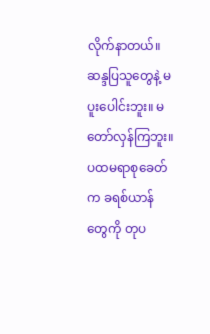လိုက်နာတယ်။ ဆန္ဒပြသူတွေနဲ့ မပူးပေါင်းဘူး။ မတော်လှန်ကြဘူး။ ပထမရာစုခေတ်က ခရစ်ယာန်တွေကို တုပ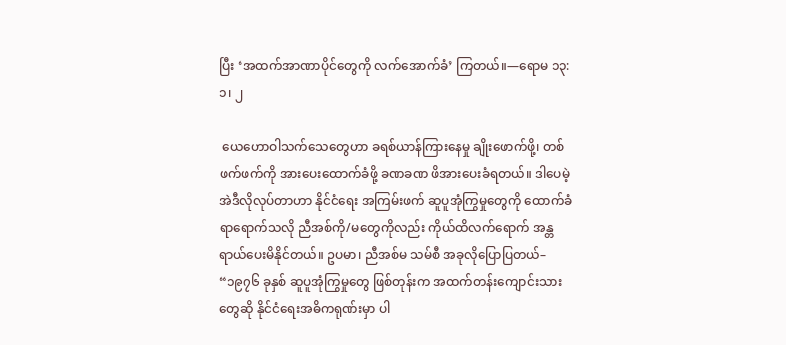ပြီး ‘အထက်အာဏာပိုင်တွေကို လက်အောက်ခံ’ ကြတယ်။—ရောမ ၁၃:၁၊ ၂

 ယေဟောဝါသက်သေတွေဟာ ခရစ်ယာန်ကြားနေမှု ချိုးဖောက်ဖို့၊ တစ်ဖက်ဖက်ကို အားပေးထောက်ခံဖို့ ခဏခဏ ဖိအားပေးခံရတယ်။ ဒါပေမဲ့ အဲဒီလိုလုပ်တာဟာ နိုင်ငံရေး အကြမ်းဖက် ဆူပူအုံကြွမှုတွေကို ထောက်ခံရာရောက်သလို ညီအစ်ကို/မတွေကိုလည်း ကိုယ်ထိလက်ရောက် အန္တရာယ်ပေးမိနိုင်တယ်။ ဥပမာ၊ ညီအစ်မ သမ်စီ အခုလိုပြောပြတယ်– “၁၉၇၆ ခုနှစ် ဆူပူအုံကြွမှုတွေ ဖြစ်တုန်းက အထက်တန်းကျောင်းသားတွေဆို နိုင်ငံရေးအဓိကရုဏ်းမှာ ပါ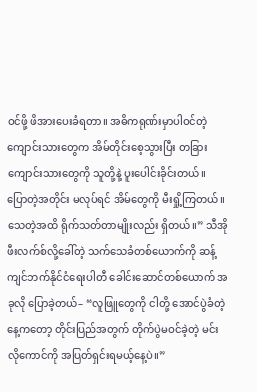ဝင်ဖို့ ဖိအားပေးခံရတာ။ အဓိကရုဏ်းမှာပါဝင်တဲ့ ကျောင်းသားတွေက အိမ်တိုင်းစေ့သွားပြီး တခြားကျောင်းသားတွေကို သူတို့နဲ့ ပူးပေါင်းခိုင်းတယ်။ ပြောတဲ့အတိုင်း မလုပ်ရင် အိမ်တွေကို မီးရှို့ကြတယ်။ သေတဲ့အထိ ရိုက်သတ်တာမျိုးလည်း ရှိတယ်။” သီအိုဖီးလက်စ်လို့ခေါ်တဲ့ သက်သေခံတစ်ယောက်ကို ဆန့်ကျင်ဘက်နိုင်ငံရေးပါတီ ခေါင်းဆောင်တစ်ယောက် အခုလို ပြောခဲ့တယ်– “လူဖြူတွေကို ငါတို့ အောင်ပွဲခံတဲ့နေ့ကတော့ တိုင်းပြည်အတွက် တိုက်ပွဲမဝင်ခဲ့တဲ့ မင်းလိုကောင်ကို အပြတ်ရှင်းရမယ့်နေ့ပဲ။”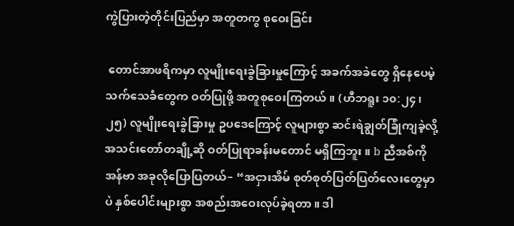ကွဲပြားတဲ့တိုင်းပြည်မှာ အတူတကွ စုဝေးခြင်း

 တောင်အာဖရိကမှာ လူမျိုးရေးခွဲခြားမှုကြောင့် အခက်အခဲတွေ ရှိနေပေမဲ့ သက်သေခံတွေက ဝတ်ပြုဖို့ အတူစုဝေးကြတယ်။ (ဟီဘရူး ၁၀:၂၄၊ ၂၅) လူမျိုးရေးခွဲခြားမှု ဥပဒေကြောင့် လူများစွာ ဆင်းရဲချွတ်ခြုံကျခဲ့လို့ အသင်းတော်တချို့ဆို ဝတ်ပြုရာခန်းမတောင် မရှိကြဘူး။ b ညီအစ်ကို အန်ဗာ အခုလိုပြောပြတယ်– “အငှားအိမ် စုတ်စုတ်ပြတ်ပြတ်လေးတွေမှာပဲ နှစ်ပေါင်းများစွာ အစည်းအဝေးလုပ်ခဲ့ရတာ။ ဒါ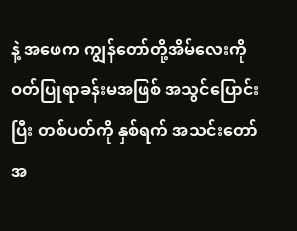နဲ့ အဖေက ကျွန်တော်တို့အိမ်လေးကို ဝတ်ပြုရာခန်းမအဖြစ် အသွင်ပြောင်းပြီး တစ်ပတ်ကို နှစ်ရက် အသင်းတော်အ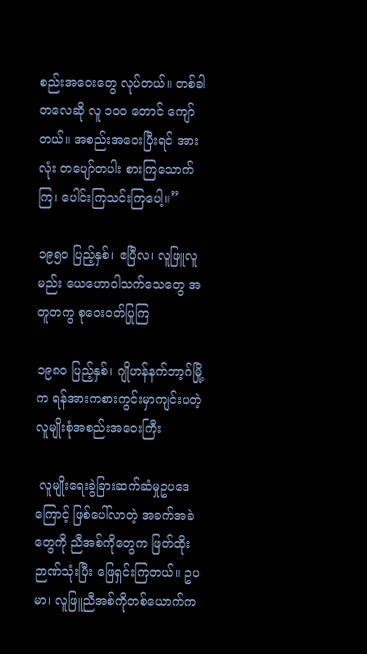စည်းအဝေးတွေ လုပ်တယ်။ တစ်ခါတလေဆို လူ ၁၀၀ တောင် ကျော်တယ်။ အစည်းအဝေးပြီးရင် အားလုံး တပျော်တပါး စားကြသောက်ကြ၊ ပေါင်းကြသင်းကြပေါ့။”

၁၉၅၀ ပြည့်နှစ်၊ ဧပြီလ၊ လူဖြူလူမည်း ယေဟောဝါသက်သေတွေ အတူတကွ စုဝေးဝတ်ပြုကြ

၁၉၈၀ ပြည့်နှစ်၊ ဂျိုဟန်နက်ဘာ့ဂ်မြို့က ရန်အားကစားကွင်းမှာကျင်းပတဲ့ လူမျိုးစုံအစည်းအဝေးကြီး

 လူမျိုးရေးခွဲခြားဆက်ဆံမှုဥပဒေကြောင့် ဖြစ်ပေါ်လာတဲ့ အခက်အခဲတွေကို ညီအစ်ကိုတွေက ဖြတ်ထိုးဉာဏ်သုံးပြီး ဖြေရှင်းကြတယ်။ ဥပမာ၊ လူဖြူညီအစ်ကိုတစ်ယောက်က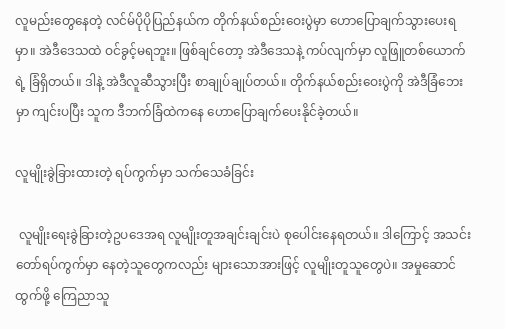လူမည်းတွေနေတဲ့ လင်မ်ပိုပိုပြည်နယ်က တိုက်နယ်စည်းဝေးပွဲမှာ ဟောပြောချက်သွားပေးရမှာ။ အဲဒီဒေသထဲ ဝင်ခွင့်မရဘူး။ ဖြစ်ချင်တော့ အဲဒီဒေသနဲ့ ကပ်လျက်မှာ လူဖြူတစ်ယောက်ရဲ့ ခြံရှိတယ်။ ဒါနဲ့ အဲဒီလူဆီသွားပြီး စာချုပ်ချုပ်တယ်။ တိုက်နယ်စည်းဝေးပွဲကို အဲဒီခြံဘေးမှာ ကျင်းပပြီး သူက ဒီဘက်ခြံထဲကနေ ဟောပြောချက်ပေးနိုင်ခဲ့တယ်။

လူမျိုးခွဲခြားထားတဲ့ ရပ်ကွက်မှာ သက်သေခံခြင်း

 လူမျိုးရေးခွဲခြားတဲ့ဥပဒေအရ လူမျိုးတူအချင်းချင်းပဲ စုပေါင်းနေရတယ်။ ဒါကြောင့် အသင်းတော်ရပ်ကွက်မှာ နေတဲ့သူတွေကလည်း များသောအားဖြင့် လူမျိုးတူသူတွေပဲ။ အမှုဆောင်ထွက်ဖို့ ကြေညာသူ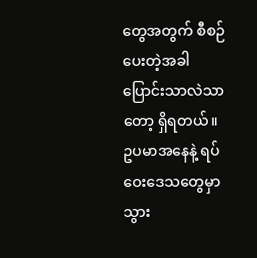တွေအတွက် စီစဉ်ပေးတဲ့အခါ ပြောင်းသာလဲသာတော့ ရှိရတယ်။ ဥပမာအနေနဲ့ ရပ်ဝေးဒေသတွေမှာ သွား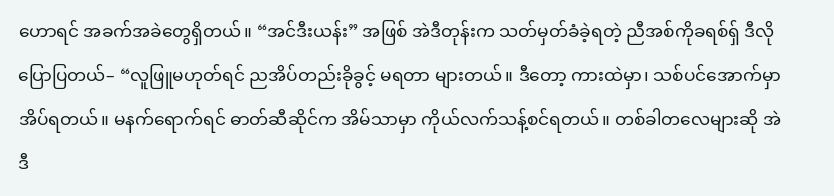ဟောရင် အခက်အခဲတွေရှိတယ်။ “အင်ဒီးယန်း” အဖြစ် အဲဒီတုန်းက သတ်မှတ်ခံခဲ့ရတဲ့ ညီအစ်ကိုခရစ်ရှ် ဒီလိုပြောပြတယ်– “လူဖြူမဟုတ်ရင် ညအိပ်တည်းခိုခွင့် မရတာ များတယ်။ ဒီတော့ ကားထဲမှာ၊ သစ်ပင်အောက်မှာ အိပ်ရတယ်။ မနက်ရောက်ရင် ဓာတ်ဆီဆိုင်က အိမ်သာမှာ ကိုယ်လက်သန့်စင်ရတယ်။ တစ်ခါတလေများဆို အဲဒီ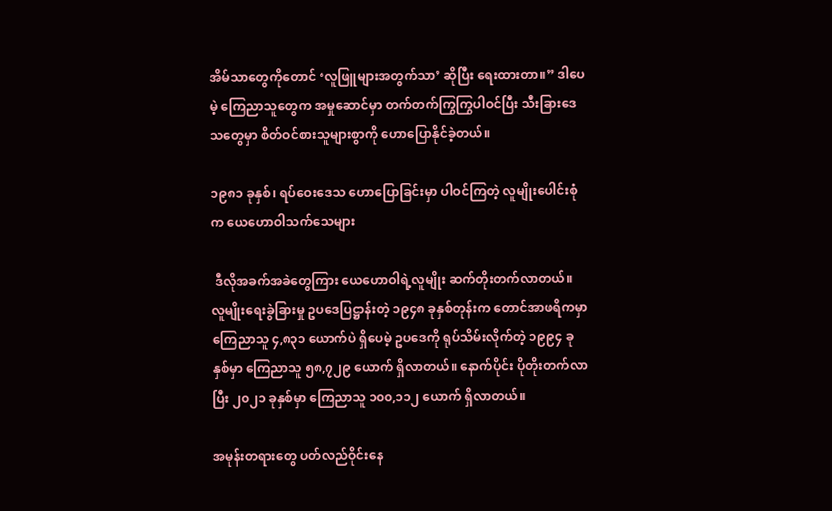အိမ်သာတွေကိုတောင် ‘လူဖြူများအတွက်သာ’ ဆိုပြီး ရေးထားတာ။” ဒါပေမဲ့ ကြေညာသူတွေက အမှုဆောင်မှာ တက်တက်ကြွကြွပါဝင်ပြီး သီးခြားဒေသတွေမှာ စိတ်ဝင်စားသူများစွာကို ဟောပြောနိုင်ခဲ့တယ်။

၁၉၈၁ ခုနှစ်၊ ရပ်ဝေးဒေသ ဟောပြောခြင်းမှာ ပါဝင်ကြတဲ့ လူမျိုးပေါင်းစုံက ယေဟောဝါသက်သေများ

 ဒီလိုအခက်အခဲတွေကြား ယေဟောဝါရဲ့လူမျိုး ဆက်တိုးတက်လာတယ်။ လူမျိုးရေးခွဲခြားမှု ဥပဒေပြဋ္ဌာန်းတဲ့ ၁၉၄၈ ခုနှစ်တုန်းက တောင်အာဖရိကမှာ ကြေညာသူ ၄,၈၃၁ ယောက်ပဲ ရှိပေမဲ့ ဥပဒေကို ရုပ်သိမ်းလိုက်တဲ့ ၁၉၉၄ ခုနှစ်မှာ ကြေညာသူ ၅၈,၇၂၉ ယောက် ရှိလာတယ်။ နောက်ပိုင်း ပိုတိုးတက်လာပြီး ၂၀၂၁ ခုနှစ်မှာ ကြေညာသူ ၁၀၀,၁၁၂ ယောက် ရှိလာတယ်။

အမုန်းတရားတွေ ပတ်လည်ဝိုင်းနေ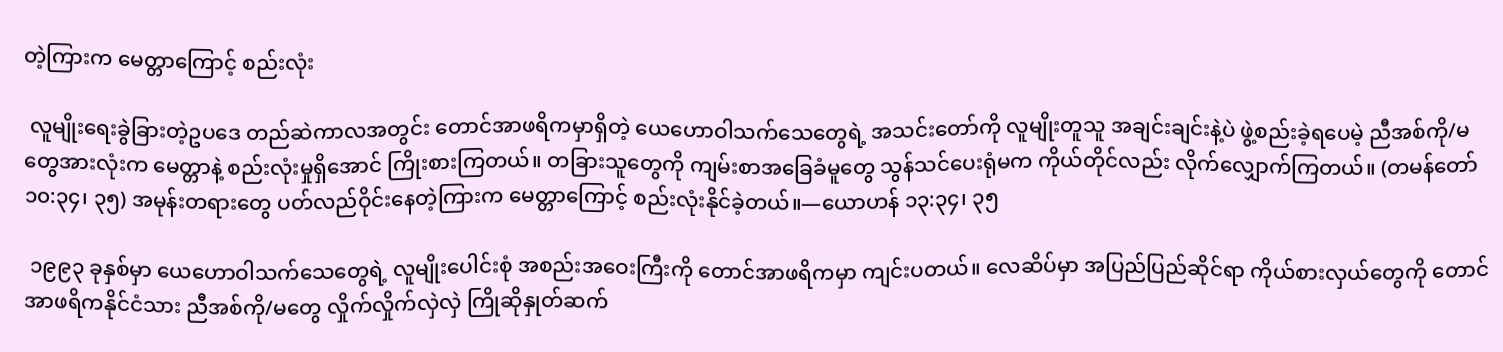တဲ့ကြားက မေတ္တာကြောင့် စည်းလုံး

 လူမျိုးရေးခွဲခြားတဲ့ဥပဒေ တည်ဆဲကာလအတွင်း တောင်အာဖရိကမှာရှိတဲ့ ယေဟောဝါသက်သေတွေရဲ့ အသင်းတော်ကို လူမျိုးတူသူ အချင်းချင်းနဲ့ပဲ ဖွဲ့စည်းခဲ့ရပေမဲ့ ညီအစ်ကို/မတွေအားလုံးက မေတ္တာနဲ့ စည်းလုံးမှုရှိအောင် ကြိုးစားကြတယ်။ တခြားသူတွေကို ကျမ်းစာအခြေခံမူတွေ သွန်သင်ပေးရုံမက ကိုယ်တိုင်လည်း လိုက်လျှောက်ကြတယ်။ (တမန်တော် ၁၀:၃၄၊ ၃၅) အမုန်းတရားတွေ ပတ်လည်ဝိုင်းနေတဲ့ကြားက မေတ္တာကြောင့် စည်းလုံးနိုင်ခဲ့တယ်။—ယောဟန် ၁၃:၃၄၊ ၃၅

 ၁၉၉၃ ခုနှစ်မှာ ယေဟောဝါသက်သေတွေရဲ့ လူမျိုးပေါင်းစုံ အစည်းအဝေးကြီးကို တောင်အာဖရိကမှာ ကျင်းပတယ်။ လေဆိပ်မှာ အပြည်ပြည်ဆိုင်ရာ ကိုယ်စားလှယ်တွေကို တောင်အာဖရိကနိုင်ငံသား ညီအစ်ကို/မတွေ လှိုက်လှိုက်လှဲလှဲ ကြိုဆိုနှုတ်ဆက်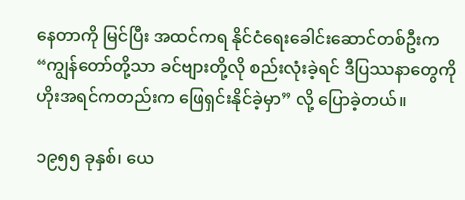နေတာကို မြင်ပြီး အထင်ကရ နိုင်ငံရေးခေါင်းဆောင်တစ်ဦးက “ကျွန်တော်တို့သာ ခင်ဗျားတို့လို စည်းလုံးခဲ့ရင် ဒီပြဿနာတွေကို ဟိုးအရင်ကတည်းက ဖြေရှင်းနိုင်ခဲ့မှာ” လို့ ပြောခဲ့တယ်။

၁၉၅၅ ခုနှစ်၊ ယေ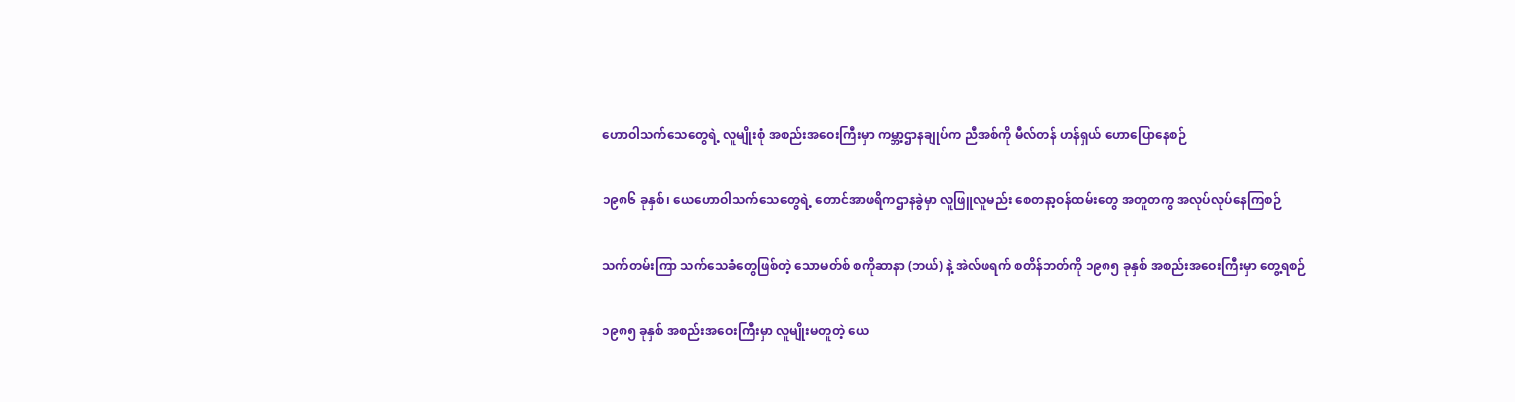ဟောဝါသက်သေတွေရဲ့ လူမျိုးစုံ အစည်းအဝေးကြီးမှာ ကမ္ဘာ့ဌာနချုပ်က ညီအစ်ကို မီလ်တန် ဟန်ရှယ် ဟောပြောနေစဉ်

၁၉၈၆ ခုနှစ်၊ ယေဟောဝါသက်သေတွေရဲ့ တောင်အာဖရိကဌာနခွဲမှာ လူဖြူလူမည်း စေတနာ့ဝန်ထမ်းတွေ အတူတကွ အလုပ်လုပ်နေကြစဉ်

သက်တမ်းကြာ သက်သေခံတွေဖြစ်တဲ့ သောမတ်စ် စကိုဆာနာ (ဘယ်) နဲ့ အဲလ်ဖရက် စတိန်ဘတ်ကို ၁၉၈၅ ခုနှစ် အစည်းအဝေးကြီးမှာ တွေ့ရစဉ်

၁၉၈၅ ခုနှစ် အစည်းအဝေးကြီးမှာ လူမျိုးမတူတဲ့ ယေ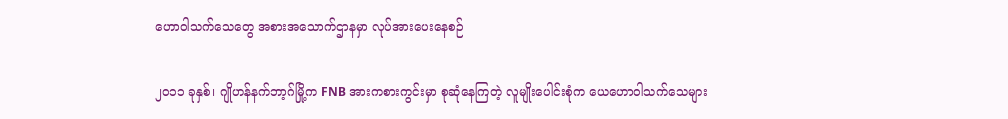ဟောဝါသက်သေတွေ အစားအသောက်ဌာနမှာ လုပ်အားပေးနေစဉ်

၂၀၁၁ ခုနှစ်၊ ဂျိုဟန်နက်ဘာ့ဂ်မြို့က FNB အားကစားကွင်းမှာ စုဆုံနေကြတဲ့ လူမျိုးပေါင်းစုံက ယေဟောဝါသက်သေများ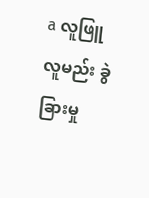a လူဖြူလူမည်း ခွဲခြားမှု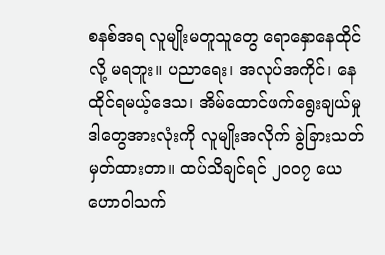စနစ်အရ လူမျိုးမတူသူတွေ ရောနှောနေထိုင်လို့ မရဘူး။ ပညာရေး၊ အလုပ်အကိုင်၊ နေထိုင်ရမယ့်ဒေသ၊ အိမ်ထောင်ဖက်ရွေးချယ်မှု ဒါတွေအားလုံးကို လူမျိုးအလိုက် ခွဲခြားသတ်မှတ်ထားတာ။ ထပ်သိချင်ရင် ၂၀၀၇ ယေဟောဝါသက်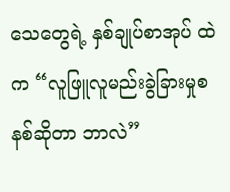သေတွေရဲ့ နှစ်ချုပ်စာအုပ် ထဲက “လူဖြူလူမည်းခွဲခြားမှုစနစ်ဆိုတာ ဘာလဲ”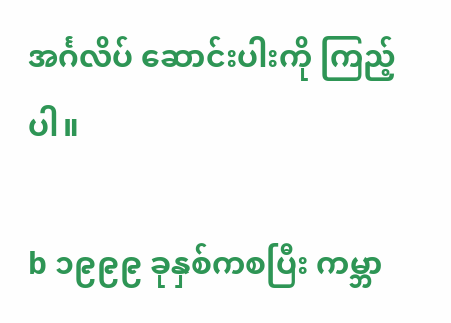အင်္ဂလိပ် ဆောင်းပါးကို ကြည့်ပါ။

b ၁၉၉၉ ခုနှစ်ကစပြီး ကမ္ဘာ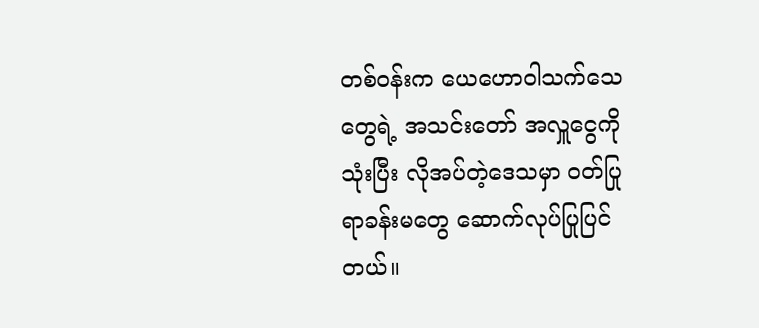တစ်ဝန်းက ယေဟောဝါသက်သေတွေရဲ့ အသင်းတော် အလှူငွေကို သုံးပြီး လိုအပ်တဲ့ဒေသမှာ ဝတ်ပြုရာခန်းမတွေ ဆောက်လုပ်ပြုပြင်တယ်။